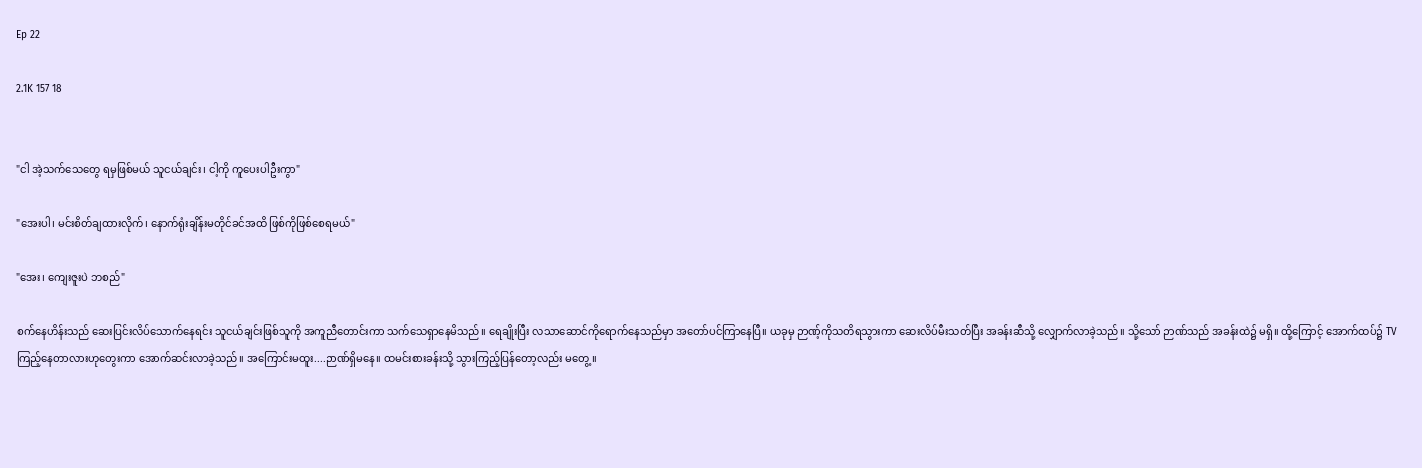Ep 22

2.1K 157 18


"ငါ အဲ့သက်သေတွေ ရမှဖြစ်မယ် သူငယ်ချင်း၊ ငါ့ကို ကူပေးပါဦးကွာ"

"အေးပါ၊ မင်းစိတ်ချထားလိုက်၊ နောက်ရုံးချိန်းမတိုင်ခင်အထိ ဖြစ်ကိုဖြစ်စေရမယ်"

"အေး၊ ကျေးဇူးပဲ ဘစည်"

စက်နေဟိန်းသည် ဆေးပြင်းလိပ်သောက်နေရင်း သူငယ်ချင်းဖြစ်သူကို အကူညီတောင်းကာ သက်သေရှာနေမိသည်။ ရေချိုးပြီး လသာဆောင်ကိုရောက်နေသည်မှာ အတော်ပင်ကြာနေပြီ။ ယခုမှ ဉာဏ့်ကိုသတိရသွားကာ ဆေးလိပ်မီးသတ်ပြီး အခန်းဆီသို့ လျှောက်လာခဲ့သည်။ သို့သော် ဉာဏ်သည် အခန်းထဲ၌ မရှိ။ ထို့ကြောင့် အောက်ထပ်၌ TVကြည့်နေတာလားဟုတွေးကာ အောက်ဆင်းလာခဲ့သည်။ အကြောင်းမထူး....ဉာဏ်ရှိမနေ။ ထမင်းစားခန်းသို့ သွားကြည့်ပြန်တော့လည်း မတွေ့။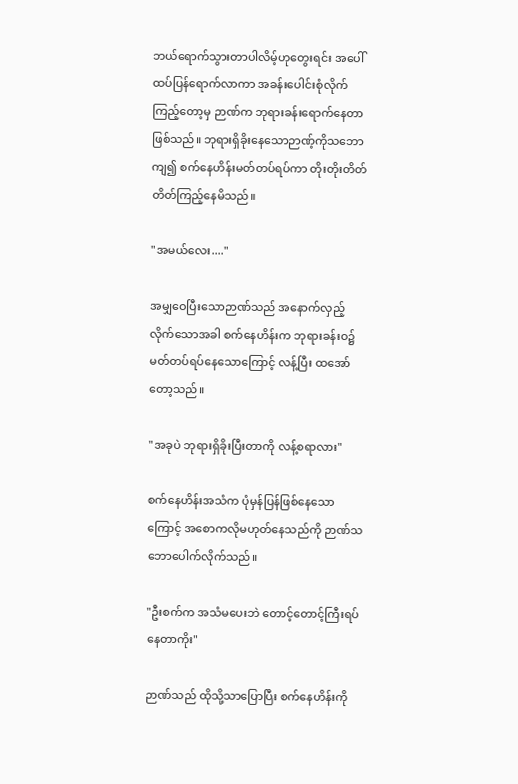ဘယ်ရောက်သွားတာပါလိမ့်ဟုတွေးရင်း အပေါ်ထပ်ပြန်ရောက်လာကာ အခန်းပေါင်းစုံလိုက်ကြည့်တော့မှ ဉာဏ်က ဘုရားခန်းရောက်နေတာဖြစ်သည်။ ဘုရားရှိခိုးနေသောဉာဏ့်ကိုသဘောကျ၍ စက်နေဟိန်းမတ်တပ်ရပ်ကာ တိုးတိုးတိတ်တိတ်ကြည့်နေမိသည်။

"အမယ်လေး...."

အမျှဝေပြီးသောဉာဏ်သည် အနောက်လှည့်လိုက်သောအခါ စက်နေဟိန်းက ဘုရားခန်းဝ၌ မတ်တပ်ရပ်နေသောကြောင့် လန့်ပြီး ထအော်တော့သည်။

"အခုပဲ ဘုရားရှိခိုးပြီးတာကို လန့်စရာလား"

စက်နေဟိန်းအသံက ပုံမှန်ပြန်ဖြစ်နေသောကြောင့် အစောကလိုမဟုတ်နေသည်ကို ဉာဏ်သဘောပေါက်လိုက်သည်။

"ဦးစက်က အသံမပေးဘဲ တောင့်တောင့်ကြီးရပ်နေတာကိုး"

ဉာဏ်သည် ထိုသို့သာပြောပြီး စက်နေဟိန်းကို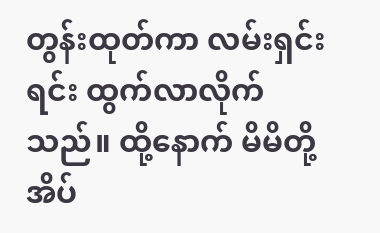တွန်းထုတ်ကာ လမ်းရှင်းရင်း ထွက်လာလိုက်သည်။ ထို့နောက် မိမိတို့အိပ်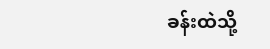ခန်းထဲသို့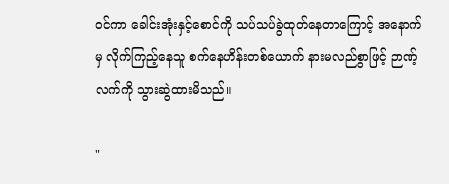ဝင်ကာ ခေါင်းအုံးနှင့်စောင်ကို သပ်သပ်ခွဲထုတ်နေတာကြောင့် အနောက်မှ လိုက်ကြည့်နေသူ စက်နေဟိန်းတစ်ယောက် နားမလည်စွာဖြင့် ဉာဏ့်လက်ကို သွားဆွဲထားမိသည်။

"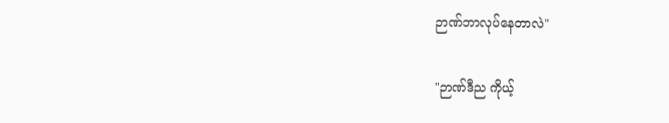ဉာဏ်ဘာလုပ်နေတာလဲ"

"ဉာဏ်ဒီည ကိုယ့်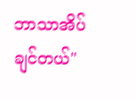ဘာသာအိပ်ချင်တယ်"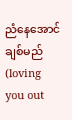ညံနေအောင်ချစ်မည် (loving you out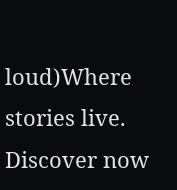loud)Where stories live. Discover now